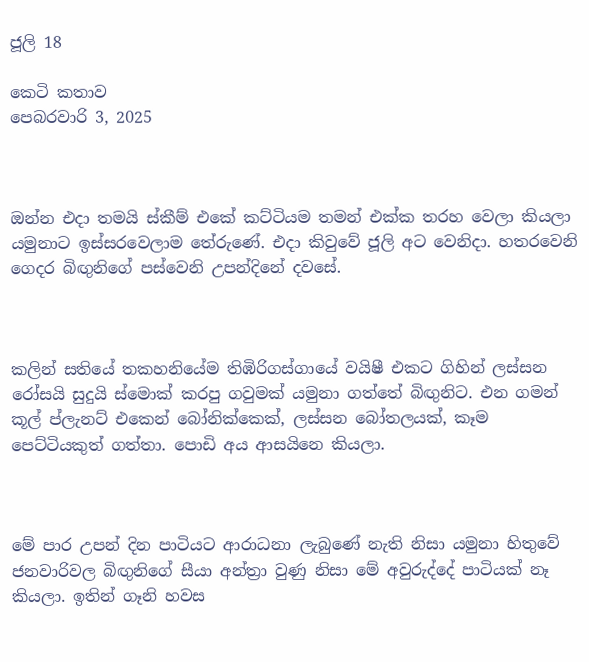ජූලි 18

කෙටි කතාව
පෙබරවාරි 3, 2025



ඔන්න එදා තමයි ස්කීම් එකේ කට්ටියම තමන් එක්ක තරහ වෙලා කියලා යමුනාට ඉස්සරවෙලාම තේරුණේ. එදා කිවුවේ ජූලි අට වෙනිදා. හතරවෙනි ගෙදර බිඟුනිගේ පස්වෙනි උපන්දිනේ දවසේ.



කලින් සතියේ තකහනියේම තිඹිරිගස්ගායේ වයිෂී එකට ගිහින් ලස්සන රෝසයි සුදුයි ස්මොක් කරපු ගවුමක් යමුනා ගත්තේ බිඟුනිට. එන ගමන් කූල් ප්ලැනට් එකෙන් බෝනික්කෙක්, ලස්සන බෝතලයක්, කෑම පෙට්ටියකුත් ගත්තා. පොඩි අය ආසයිනෙ කියලා.



මේ පාර උපන් දින පාටියට ආරාධනා ලැබුණේ නැති නිසා යමුනා හිතුවේ ජනවාරිවල බිඟුනිගේ සීයා අන්ත්‍රා වුණු නිසා මේ අවුරුද්දේ පාටියක් නෑ කියලා. ඉතින් ගෑනි හවස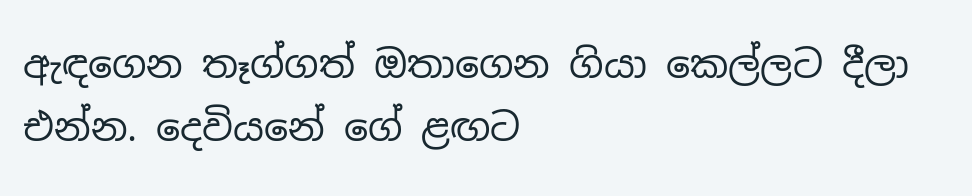ඇඳගෙන තෑග්ගත් ඔතාගෙන ගියා කෙල්ලට දීලා එන්න. දෙවියනේ ගේ ළඟට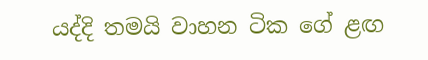යද්දි තමයි වාහන ටික ගේ ළඟ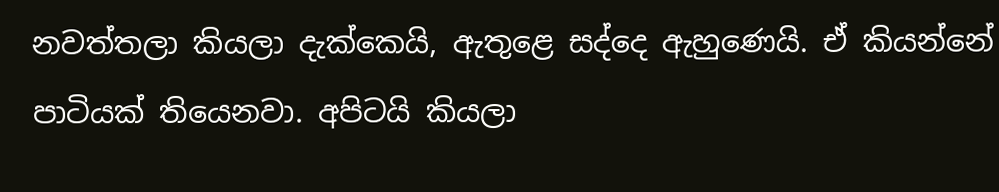නවත්තලා කියලා දැක්කෙයි, ඇතුළෙ සද්දෙ ඇහුණෙයි. ඒ කියන්නේ පාටියක් තියෙනවා. අපිටයි කියලා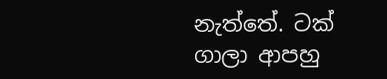නැත්තේ. ටක් ගාලා ආපහු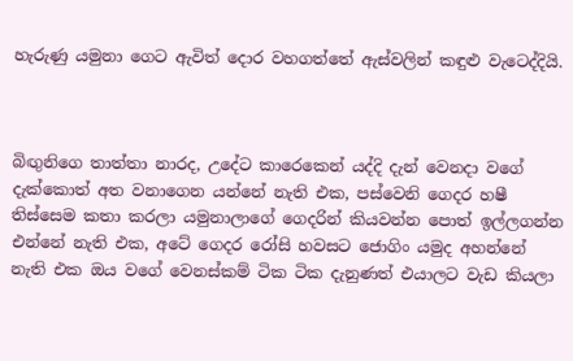හැරුණු යමුනා ගෙට ඇවිත් දොර වහගත්තේ ඇස්වලින් කඳුළු වැටෙද්දියි.



බිඟුනිගෙ තාත්තා නාරද, උදේට කාරෙකෙන් යද්දි දැන් වෙනදා වගේ දැක්කොත් අත වනාගෙන යන්නේ නැති එක, පස්වෙනි ගෙදර හෂී තිස්සෙම කතා කරලා යමුනාලාගේ ගෙදරින් කියවන්න පොත් ඉල්ලගන්න එන්නේ නැති එක, අටේ ගෙදර රෝසි හවසට ජොගිං යමුද අහන්නේ නැති එක ඔය වගේ වෙනස්කම් ටික ටික දැනුණත් එයාලට වැඩ කියලා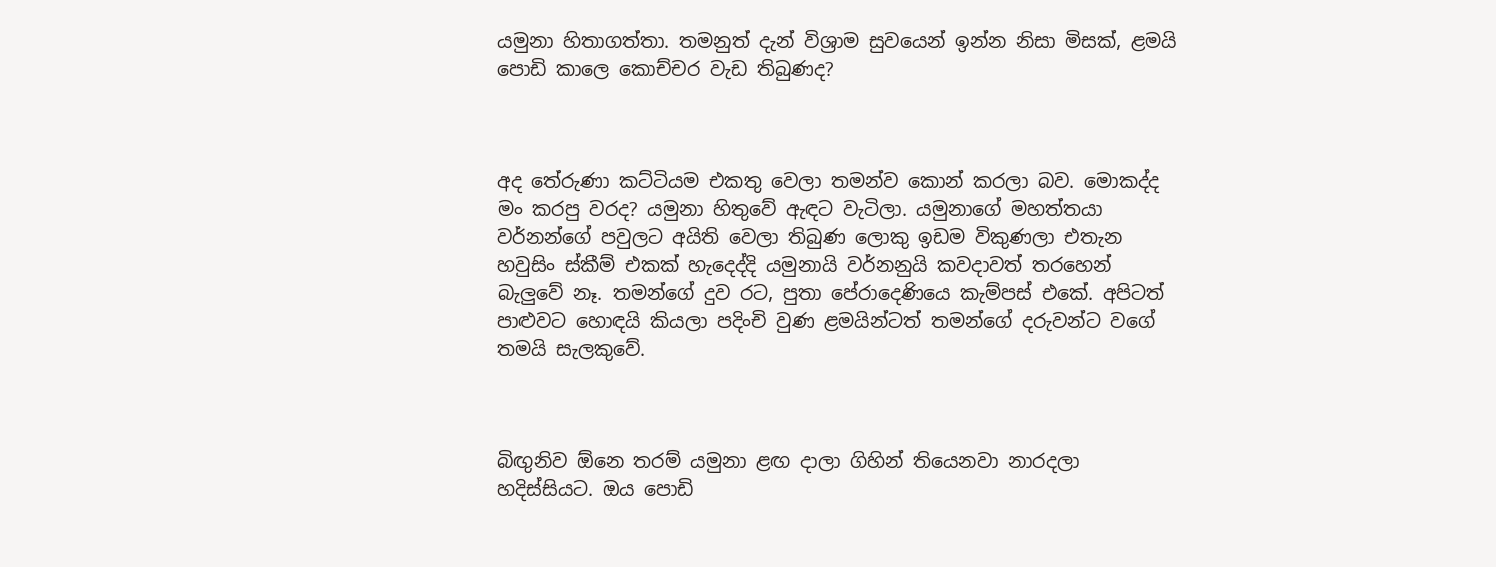යමුනා හිතාගත්තා. තමනුත් දැන් විශ්‍රාම සුවයෙන් ඉන්න නිසා මිසක්, ළමයි පොඩි කාලෙ කොච්චර වැඩ තිබුණද?



අද තේරුණා කට්ටියම එකතු වෙලා තමන්ව කොන් කරලා බව. මොකද්ද මං කරපු වරද? යමුනා හිතුවේ ඇඳට වැටිලා. යමුනාගේ මහත්තයා වර්නන්ගේ පවුලට අයිති වෙලා තිබුණ ලොකු ඉඩම විකුණලා එතැන හවුසිං ස්කීම් එකක් හැදෙද්දි යමුනායි වර්නනුයි කවදාවත් තරහෙන් බැලුවේ නෑ. තමන්ගේ දුව රට, පුතා පේරාදෙණියෙ කැම්පස් එකේ. අපිටත් පාළුවට හොඳයි කියලා පදිංචි වුණ ළමයින්ටත් තමන්ගේ දරුවන්ට වගේ තමයි සැලකුවේ.



බිඟුනිව ඕනෙ තරම් යමුනා ළඟ දාලා ගිහින් තියෙනවා නාරදලා හදිස්සියට. ඔය පොඩි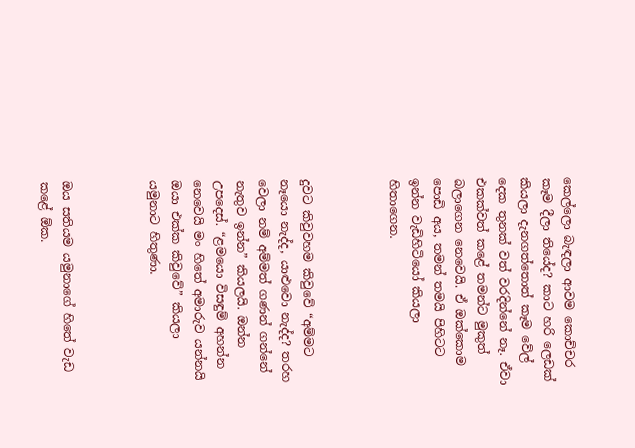කෙල්ලො බැඳලා ආවම කොච්චර කෑම දීලා තියේද? කාට හරි ලෙඩක් කියලා දැනගත්තොත් කෑම වේල් දෙක තුනක් වත් වරදින්නේ නෑ. ඒවා එකක්වත් කළේ තමන්ට මුකුත් බලාගෙන නෙවෙයි. ඒ ඔක්කොම පොඩි අය, තමන් තමයි පිහිටට ඉන්න වැඩිහිටියෝ කියලා හිතාගෙන.



දුවට කිවුවහම කිවුවේ “අම්මට නෑයො නැද්ද, යාළුවො නැද්ද? තරහ වෙලා නම් අම්මත් ගණන් ගන්නේ නැතුව ඉන්න” කියලයි. ඔන්න උපදෙස්. “ළමයො විසඳුම් අහන්න නෙවෙයි මං හිතේ අමාරුව යන්නයි ඔයා එක්ක කිවුවේ” කියලා යමුනාට හිතුණා.



ඔය සතියම යමුනාගේ හිතේ වැඩ කළේ ඕක.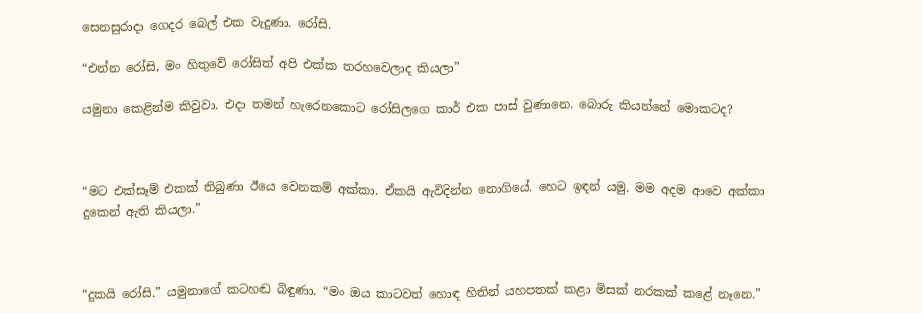සෙනසුරාදා ගෙදර බෙල් එක වැදුණා. රෝසි.

“එන්න රෝසි, මං හිතුවේ රෝසිත් අපි එක්ක තරහවෙලාද කියලා”

යමුනා කෙළින්ම කිවුවා. එදා තමන් හැරෙනකොට රෝසිලගෙ කාර් එක පාස් වුණානෙ. බොරු කියන්නේ මොකටද?



“මට එක්සෑම් එකක් තිබුණා ඊයෙ වෙනකම් අක්කා. ඒකයි ඇවිදින්න නොගියේ. හෙට ඉඳන් යමු. මම අදම ආවෙ අක්කා දුකෙන් ඇති කියලා.”



“දුකයි රෝසි.” යමුනාගේ කටහඬ බිඳුණා. “මං ඔය කාටවත් හොඳ හිතින් යහපතක් කළා මිසක් නරකක් කළේ නෑනෙ.”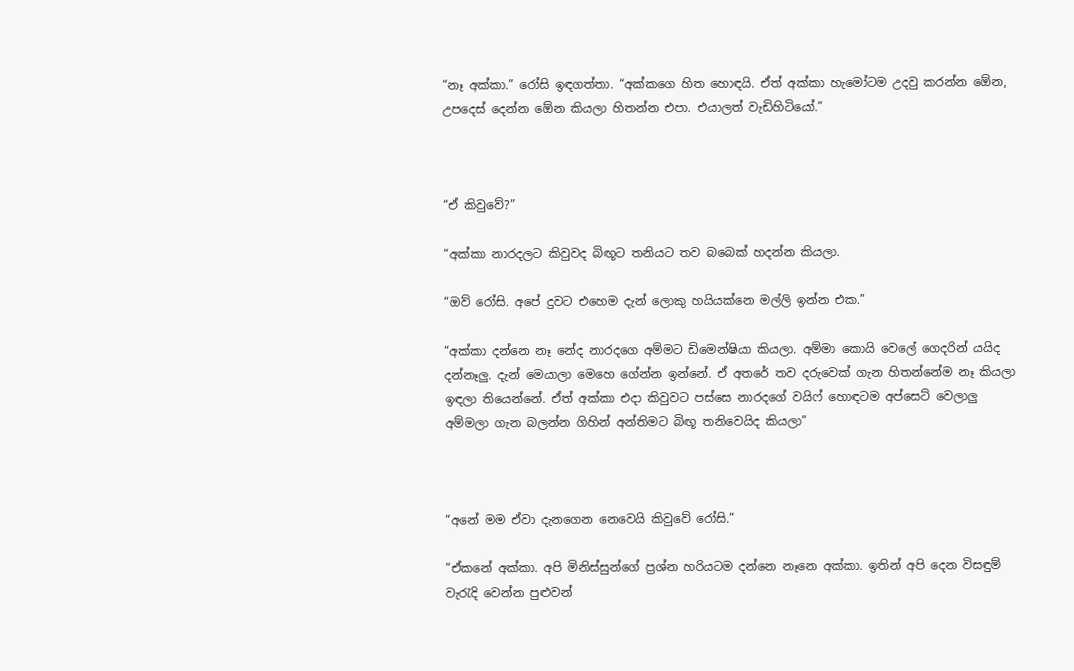“නෑ අක්කා.” රෝසි ඉඳගත්තා. “අක්කගෙ හිත හොඳයි. ඒත් අක්කා හැමෝටම උදවු කරන්න ඕ‍ෙන, උපදෙස් දෙන්න ඕ‍ෙන කියලා හිතන්න එපා. එයාලත් වැඩිහිටියෝ.”



“ඒ කිවුවේ?”

“අක්කා නාරදලට කිවුවද බිඟූට තනියට තව බබෙක් හදන්න කියලා.

“ඔව් රෝසි. අපේ දුවට එහෙම දැන් ලොකු හයියක්නෙ මල්ලි ඉන්න එක.”

“අක්කා දන්නෙ නෑ නේද නාරදගෙ අම්මට ඩිමෙන්ෂියා කියලා. අම්මා කොයි වෙලේ ගෙදරින් යයිද දන්නෑලු. දැන් මෙයාලා මෙහෙ ගේන්න ඉන්නේ. ඒ අතරේ තව දරුවෙක් ගැන හිතන්නේම නෑ කියලා ඉඳලා තියෙන්නේ. ඒත් අක්කා එදා කිවුවට පස්සෙ නාරදගේ වයිෆ් හොඳටම අප්සෙට් වෙලාලු අම්මලා ගැන බලන්න ගිහින් අන්තිමට බිඟූ තනිවෙයිද කියලා”



“අනේ මම ඒවා දැනගෙන නෙවෙයි කිවුවේ රෝසි.”

“ඒකනේ අක්කා. අපි මිනිස්සුන්ගේ ප්‍රශ්න හරියටම දන්නෙ නෑනෙ අක්කා. ඉතින් අපි දෙන විසඳුම් වැරැදි වෙන්න පුළුවන්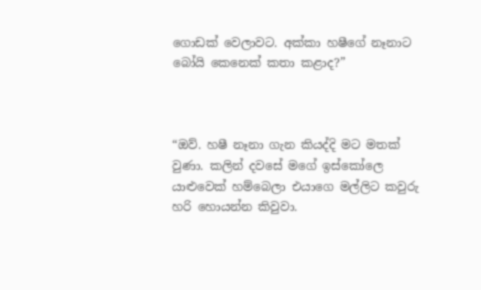ගොඩක් වෙලාවට. අක්කා හෂීගේ නෑනාට බෝයි කෙනෙක් කතා කළාද?”



“ඔව්. හෂී නෑනා ගැන කියද්දි මට මතක් වුණා. කලින් දවසේ මගේ ඉස්කෝලෙ යාළුවෙක් හම්බෙලා එයාගෙ මල්ලිට කවුරු හරි හොයන්න කිවුවා.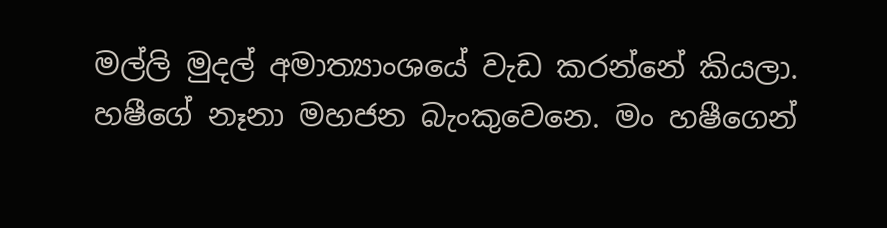මල්ලි මුදල් අමාත්‍යාංශයේ වැඩ කරන්නේ කියලා. හෂීගේ නෑනා මහජන බැංකුවෙනෙ. මං හෂීගෙන්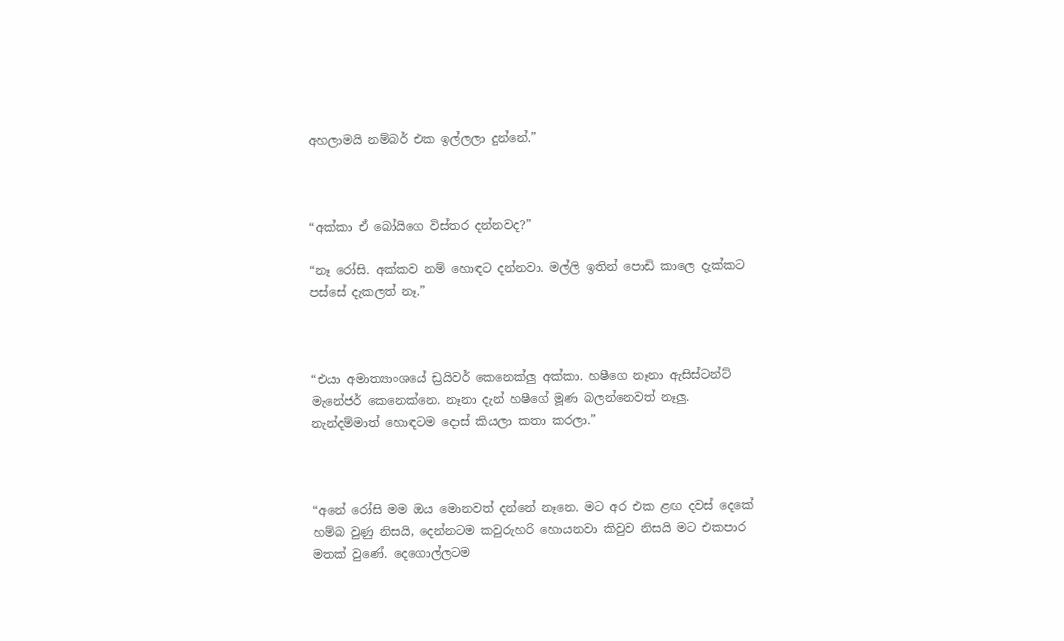අහලාමයි නම්බර් එක ඉල්ලලා දුන්නේ.”



“අක්කා ඒ බෝයිගෙ විස්තර දන්නවද?”

“නෑ රෝසි. අක්කව නම් හොඳට දන්නවා. මල්ලි ඉතින් පොඩි කාලෙ දැක්කට පස්සේ දැකලත් නෑ.”



“එයා අමාත්‍යාංශයේ ඩ්‍රයිවර් කෙනෙක්ලු අක්කා. හෂීගෙ නෑනා ඇසිස්ටන්ට් මැනේජර් කෙනෙක්නෙ. නෑනා දැන් හෂීගේ මූණ බලන්නෙවත් නෑලු. නැන්දම්මාත් හොඳටම දොස් කියලා කතා කරලා.”



“අනේ රෝසි මම ඔය මොනවත් දන්නේ නෑනෙ. මට අර එක ළඟ දවස් දෙකේ හම්බ වුණු නිසයි, දෙන්නටම කවුරුහරි හොයනවා කිවුව නිසයි මට එකපාර මතක් වුණේ. දෙගොල්ලටම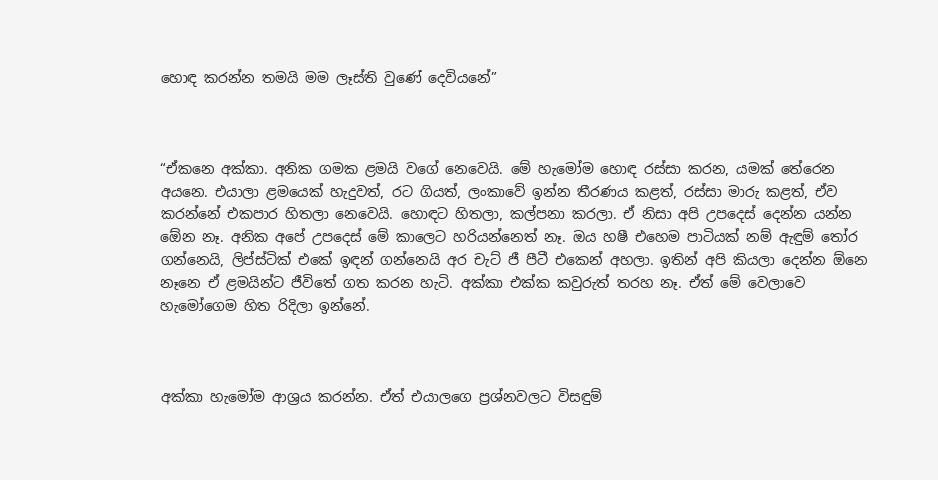හොඳ කරන්න තමයි මම ලෑස්ති වුණේ දෙවියනේ”



“ඒකනෙ අක්කා. අනික ගමක ළමයි වගේ නෙවෙයි. මේ හැමෝම හොඳ රස්සා කරන, යමක් තේරෙන අයනෙ. එයාලා ළමයෙක් හැදුවත්, රට ගියත්, ලංකාවේ ඉන්න තීරණය කළත්, රස්සා මාරු කළත්, ඒව කරන්නේ එකපාර හිතලා නෙවෙයි. හොඳට හිතලා, කල්පනා කරලා. ඒ නිසා අපි උපදෙස් දෙන්න යන්න ඕ‍ෙන නෑ. අනික අපේ උපදෙස් මේ කාලෙට හරියන්නෙත් නෑ. ඔය හෂී එහෙම පාටියක් නම් ඇඳුම් තෝර ගන්නෙයි, ලිප්ස්ටික් එකේ ඉඳන් ගන්නෙයි අර චැට් ජී පීටී එකෙන් අහලා. ඉතින් අපි කියලා දෙන්න ඕනෙ නෑනෙ ඒ ළමයින්ට ජීවිතේ ගත කරන හැටි. අක්කා එක්ක කවුරුත් තරහ නෑ. ඒත් මේ වෙලාවෙ හැමෝගෙම හිත රිදිලා ඉන්නේ.



අක්කා හැමෝම ආශ්‍රය කරන්න. ඒත් එයාලගෙ ප්‍රශ්නවලට විසඳුම්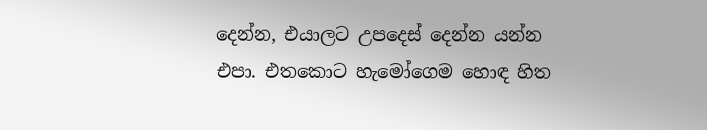දෙන්න, එයාලට උපදෙස් දෙන්න යන්න එපා. එතකොට හැමෝගෙම හොඳ හිත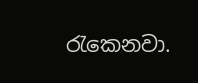රැකෙනවා.